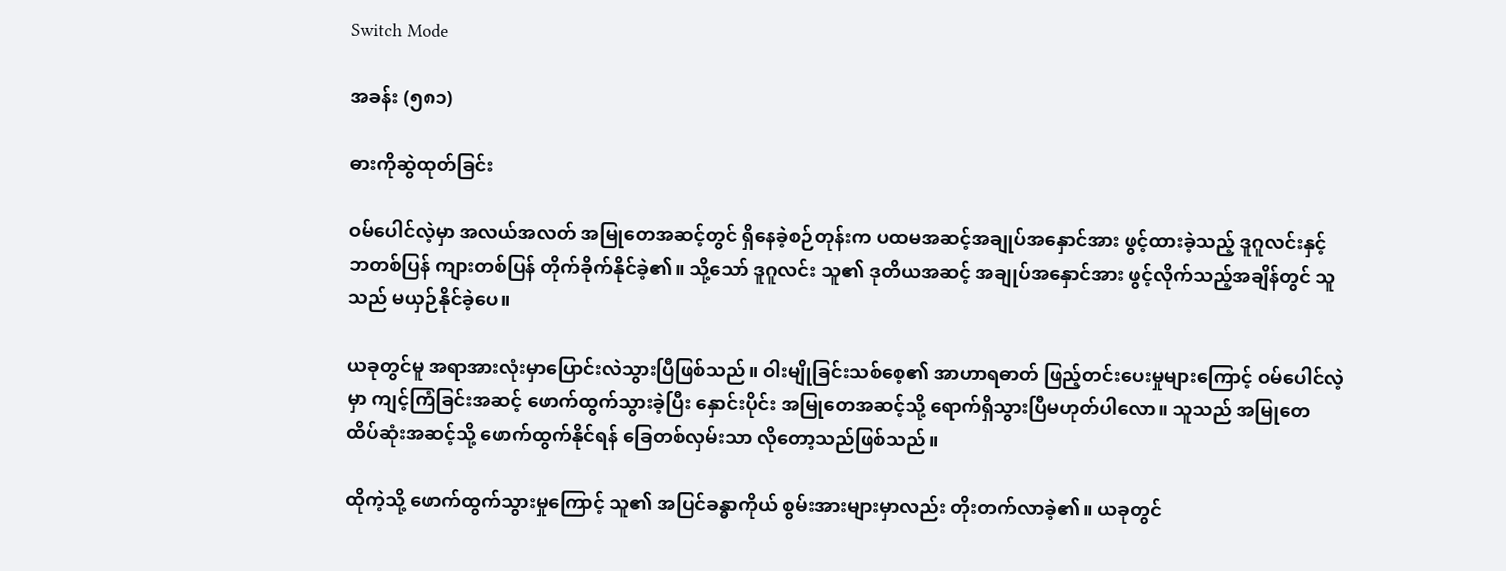Switch Mode

အခန်း (၅၈၁)

ဓားကိုဆွဲထုတ်ခြင်း

ဝမ်ပေါင်လဲ့မှာ အလယ်အလတ် အမြုတေအဆင့်တွင် ရှိနေခဲ့စဉ်တုန်းက ပထမအဆင့်အချုပ်အနှောင်အား ဖွင့်ထားခဲ့သည့် ဒူဂူလင်းနှင့် ဘတစ်ပြန် ကျားတစ်ပြန် တိုက်ခိုက်နိုင်ခဲ့၏။ သို့သော် ဒူဂူလင်း သူ၏ ဒုတိယအဆင့် အချုပ်အနှောင်အား ဖွင့်လိုက်သည့်အချိန်တွင် သူသည် မယှဉ်နိုင်ခဲ့ပေ။

ယခုတွင်မူ အရာအားလုံးမှာပြောင်းလဲသွားပြီဖြစ်သည်။ ဝါးမျိုခြင်းသစ်စေ့၏ အာဟာရဓာတ် ဖြည့်တင်းပေးမှုများကြောင့် ဝမ်ပေါင်လဲ့မှာ ကျင့်ကြံခြင်းအဆင့် ဖောက်ထွက်သွားခဲ့ပြီး‌ နှောင်းပိုင်း အမြုတေအဆင့်သို့ ရောက်ရှိသွားပြီမဟုတ်ပါလော။ သူသည် အမြုတေ ထိပ်ဆုံးအဆင့်သို့ ဖောက်ထွက်နိုင်ရန် ခြေတစ်လှမ်းသာ လိုတော့သည်ဖြစ်သည်။

ထိုကဲ့သို့ ဖောက်ထွက်သွားမှုကြောင့် သူ၏ အပြင်ခန္ဓာကိုယ် စွမ်းအားများမှာလည်း တိုးတက်လာခဲ့၏။ ယခုတွင်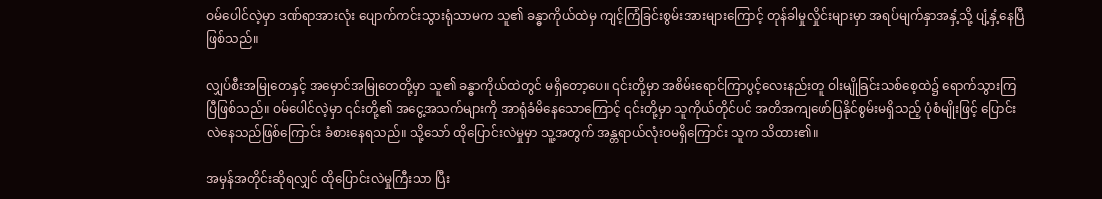ဝမ်ပေါင်လဲ့မှာ ဒဏ်ရာအားလုံး ပျောက်ကင်းသွားရုံသာမက သူ၏ ခန္ဓာကိုယ်ထဲမှ ကျင့်ကြံခြင်းစွမ်းအားများကြောင့် တုန်ခါမှုလှိုင်းများမှာ အရပ်မျက်နှာအနှံ့သို့ ပျံ့နှံ့နေပြီ ဖြစ်သည်။

လျှပ်စီးအမြုတေနှင့် အမှောင်အမြုတေတို့မှာ သူ၏ ခန္ဓာကိုယ်ထဲတွင် မရှိတော့ပေ။ ၎င်းတို့မှာ အစိမ်းရောင်ကြာပွင့်လေးနည်းတူ ဝါးမျိုခြင်းသစ်စေ့ထဲ၌ ရောက်သွားကြပြီဖြစ်သည်။ ဝမ်ပေါင်လဲ့မှာ ၎င်းတို့၏ အငွေ့အသက်များကို အာရုံခံမိနေသောကြောင့် ၎င်းတို့မှာ သူကိုယ်တိုင်ပင် အတိအကျဖော်ပြနိုင်စွမ်းမရှိသည့် ပုံစံမျိုးဖြင့် ပြောင်းလဲနေသည်ဖြစ်ကြောင်း ခံစားနေရသည်။ သို့သော် ထိုပြောင်းလဲမှုမှာ သူ့အတွက် အန္တရာယ်လုံးဝမရှိကြောင်း သူက သိထား၏။

အမှန်အတိုင်းဆိုရလျှင် ထိုပြောင်းလဲမှုကြီးသာ ပြီး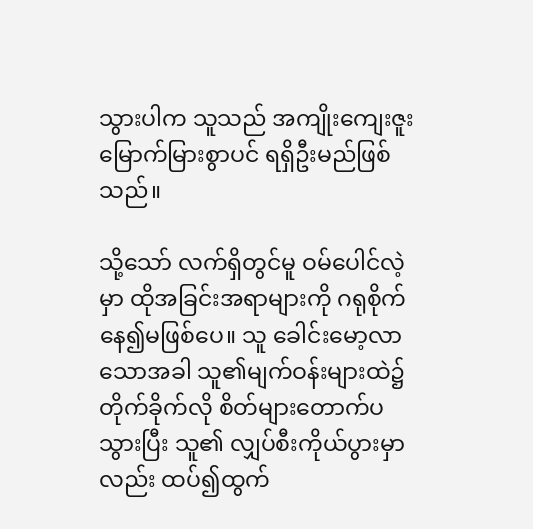သွားပါက သူသည် အကျိုးကျေးဇူးမြောက်မြားစွာပင် ရရှိဦးမည်ဖြစ်သည်။

သို့သော် လက်ရှိတွင်မူ ဝမ်ပေါင်လဲ့မှာ ထိုအခြင်းအရာများကို ဂရုစိုက်နေ၍မဖြစ်ပေ။ သူ ခေါင်းမော့လာသောအခါ သူ၏မျက်ဝန်းများထဲ၌ တိုက်ခိုက်လို စိတ်များတောက်ပသွားပြီး သူ၏ လျှပ်စီးကိုယ်ပွားမှာလည်း ထပ်၍ထွက်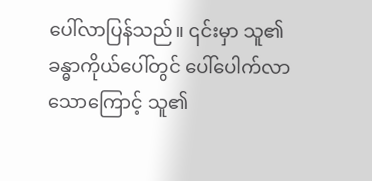ပေါ်လာပြန်သည်။ ၎င်းမှာ သူ၏ ခန္ဓာကိုယ်ပေါ်တွင် ပေါ်ပေါက်လာသောကြောင့် သူ၏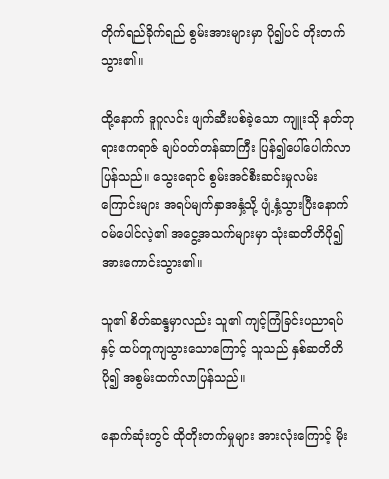တိုက်ရည်ခိုက်ရည် စွမ်းအားများမှာ ပို၍ပင် တိုးတက်သွား၏။

ထို့နောက် ဒူဂူလင်း ဖျက်ဆီးပစ်ခဲ့သော ကျူးသို နတ်ဘုရားဧကရာဇ် ချပ်ဝတ်တန်ဆာကြီး ပြန်၍ပေါ်ပေါက်လာပြန်သည်။ သွေးရောင် စွမ်းအင်စီးဆင်းမှုလမ်းကြောင်းများ အရပ်မျက်နှာအနှံ့သို့ ပျံ့နှံ့သွားပြီးနောက် ဝမ်ပေါင်လဲ့၏ အငွေ့အသက်များမှာ သုံးဆတိတိပို၍ အားကောင်းသွား၏။

သူ၏ စိတ်ဆန္ဒမှာလည်း သူ၏ ကျင့်ကြံခြင်းပညာရပ်နှင့် ထပ်တူကျသွားသောကြောင့် သူသည် နှစ်ဆတိတိပို၍ အစွမ်းထက်လာပြန်သည်။

နောက်ဆုံးတွင် ထိုတိုးတက်မှုများ အားလုံးကြောင့် မိုး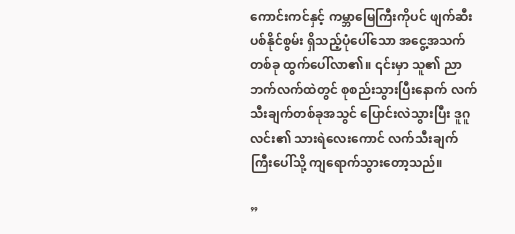ကောင်းကင်နှင့် ကမ္ဘာမြေကြီးကိုပင် ဖျက်ဆီးပစ်နိုင်စွမ်း ရှိသည့်ပုံပေါ်သော အငွေ့အသက်တစ်ခု ထွက်ပေါ်လာ၏။ ၎င်းမှာ သူ၏ ညာဘက်လက်ထဲတွင် စုစည်းသွားပြီးနောက် လက်သီးချက်တစ်ခုအသွင် ပြောင်းလဲသွားပြီး ဒူဂူလင်း၏ သားရဲလေးကောင် လက်သီးချက်ကြီးပေါ်သို့ ကျရောက်သွားတော့သည်။

”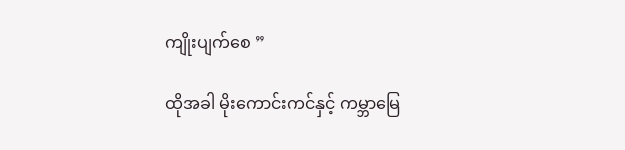ကျိုးပျက်စေ ”

ထိုအခါ မိုးကောင်းကင်နှင့် ကမ္ဘာမြေ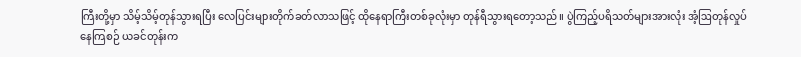ကြီးတို့မှာ သိမ့်သိမ့်တုန်သွားရပြီး လေပြင်းများတိုက်ခတ်လာသဖြင့် ထိုနေရာကြီးတစ်ခုလုံးမှာ တုန်ရီသွားရတော့သည်။ ပွဲကြည့်ပရိသတ်များအားလုံး အံ့ဩတုန်လှုပ်နေကြစဉ် ယခင်တုန်းက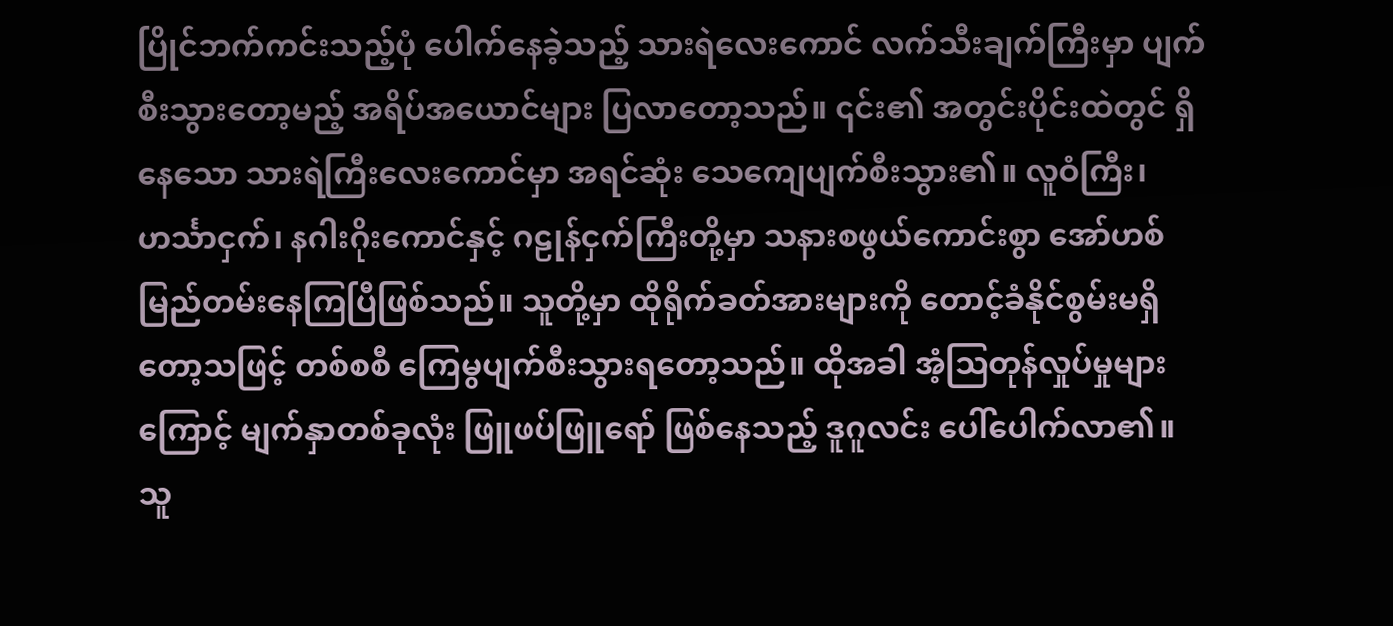ပြိုင်ဘက်ကင်းသည့်ပုံ ပေါက်နေခဲ့သည့် သားရဲလေးကောင် လက်သီးချက်ကြီးမှာ ပျက်စီးသွားတော့မည့် အရိပ်အယောင်များ ပြလာတော့သည်။ ၎င်း၏ အတွင်းပိုင်းထဲတွင် ရှိနေသော သားရဲကြီးလေးကောင်မှာ အရင်ဆုံး သေကျေပျက်စီးသွား၏။ လူဝံကြီး၊ ဟင်္သာငှက်၊ နဂါးဂိုးကောင်နှင့် ဂဠုန်ငှက်ကြီးတို့မှာ သနားစဖွယ်ကောင်းစွာ အော်ဟစ်မြည်တမ်းနေကြပြီဖြစ်သည်။ သူတို့မှာ ထိုရိုက်ခတ်အားများကို တောင့်ခံနိုင်စွမ်းမရှိတော့သဖြင့် တစ်စစီ ကြေမွပျက်စီးသွားရတော့သည်။ ထိုအခါ အံ့ဩတုန်လှုပ်မှုများကြောင့် မျက်နှာတစ်ခုလုံး ဖြူဖပ်ဖြူရော် ဖြစ်နေသည့် ဒူဂူလင်း ပေါ်ပေါက်လာ၏။ သူ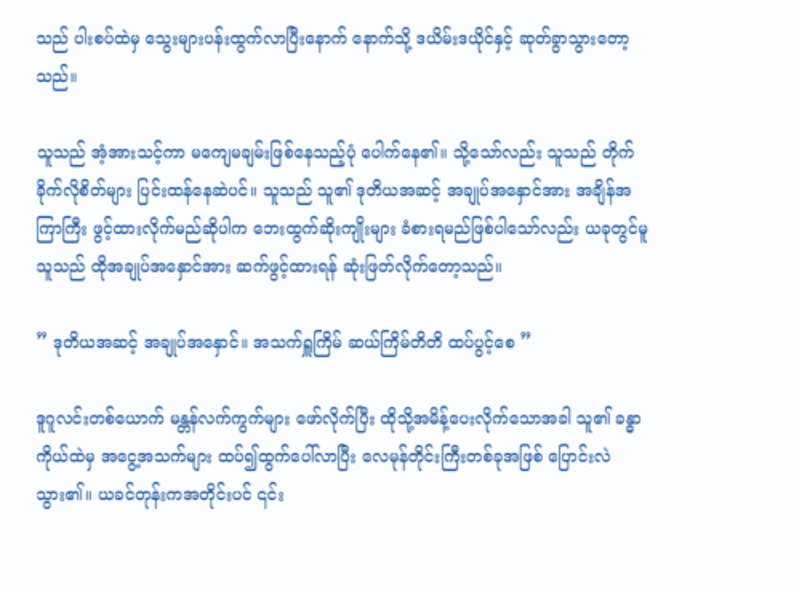သည် ပါးစပ်ထဲမှ သွေးများပန်းထွက်လာပြီးနောက် နောက်သို့ ဒယိမ်းဒယိုင်နှင့် ဆုတ်ခွာသွားတော့သည်။

သူသည် အံ့အားသင့်ကာ မကျေမချမ်းဖြစ်နေသည့်ပုံ ပေါက်နေ၏။ သို့သော်လည်း သူသည် တိုက်ခိုက်လိုစိတ်များ ပြင်းထန်နေဆဲပင်။ သူသည် သူ၏ ဒုတိယအဆင့် အချုပ်အနှောင်အား အချိန်အကြာကြီး ဖွင့်ထားလိုက်မည်ဆိုပါက ဘေးထွက်ဆိုးကျိုးများ ခံစားရမည်ဖြစ်ပါသော်လည်း ယခုတွင်မူ သူသည် ထိုအချုပ်အနှောင်အား ဆက်ဖွင့်ထားရန် ဆုံးဖြတ်လိုက်တော့သည်။

” ဒုတိယအဆင့် အချုပ်အနှောင်။ အသက်ရှူကြိမ် ဆယ်ကြိမ်တိတိ ထပ်ပွင့်စေ ”

ဒူဂူလင်းတစ်ယောက် မန္တန်လက်ကွက်များ ဖော်လိုက်ပြီး ထိုသို့အမိန့်ပေးလိုက်သောအခါ သူ၏ ခန္ဓာကိုယ်ထဲမှ အငွေ့အသက်များ ထပ်၍ထွက်ပေါ်လာပြီး လေမုန်တိုင်းကြီးတစ်ခုအဖြစ် ပြောင်းလဲသွား၏။ ယခင်တုန်းကအတိုင်းပင် ၎င်း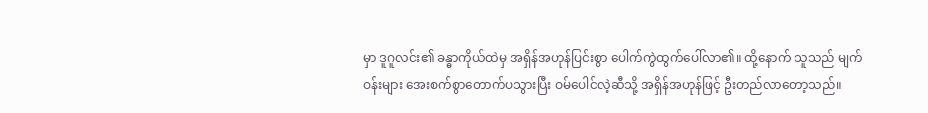မှာ ဒူဂူလင်း၏ ခန္ဓာကိုယ်ထဲမှ အရှိန်အဟုန်ပြင်းစွာ ပေါက်ကွဲထွက်ပေါ်လာ၏။ ထို့နောက် သူသည် မျက်ဝန်းများ အေးစက်စွာတောက်ပသွားပြီး ဝမ်ပေါင်လဲ့ဆီသို့ အရှိန်အဟုန်ဖြင့် ဦးတည်လာတော့သည်။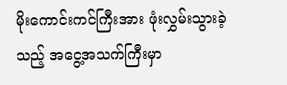မိုးကောင်းကင်ကြီးအား ဖုံးလွှမ်းသွားခဲ့သည့် အငွေ့အသက်ကြီးမှာ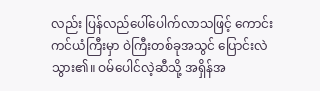လည်း ပြန်လည်ပေါ်ပေါက်လာသဖြင့် ကောင်းကင်ယံကြီးမှာ ဝဲကြီးတစ်ခုအသွင် ပြောင်းလဲသွား၏။ ဝမ်ပေါင်လဲ့ဆီသို့ အရှိန်အ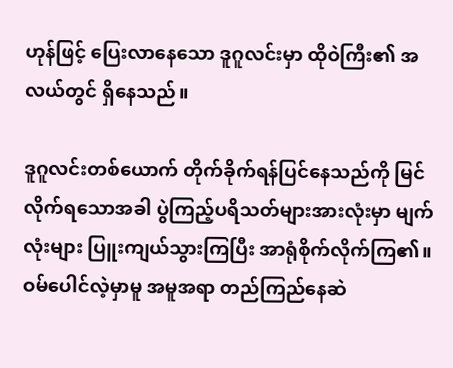ဟုန်ဖြင့် ပြေးလာနေသော ဒူဂူလင်းမှာ ထိုဝဲကြီး၏ အလယ်တွင် ရှိနေသည်။

ဒူဂူလင်းတစ်ယောက် တိုက်ခိုက်ရန်ပြင်နေသည်ကို မြင်လိုက်ရသောအခါ ပွဲကြည့်ပရိသတ်များအားလုံးမှာ မျက်လုံးများ ပြူးကျယ်သွားကြပြီး အာရုံစိုက်လိုက်ကြ၏။ ဝမ်ပေါင်လဲ့မှာမူ အမူအရာ တည်ကြည်နေဆဲ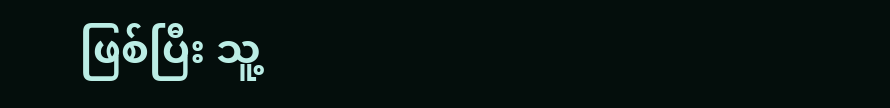ဖြစ်ပြီး သူ့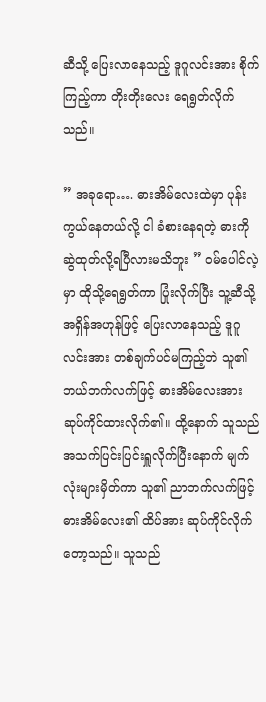ဆီသို့ ပြေးလာနေသည့် ဒူဂူလင်းအား စိုက်ကြည့်ကာ တိုးတိုးလေး ရေရွတ်လိုက်သည်။

” အခုရော…. ဓားအိမ်လေးထဲမှာ ပုန်းကွယ်နေတယ်လို့ ငါ ခံစားနေရတဲ့ ဓားကို ဆွဲထုတ်လို့ရပြီလားမသိဘူး ” ဝမ်ပေါင်လဲ့မှာ ထိုသို့ရေရွတ်ကာ ပြုံးလိုက်ပြီး သူ့ဆီသို့ အရှိန်အဟုန်ဖြင့် ပြေးလာနေသည့် ဒူဂူလင်းအား တစ်ချက်ပင်မကြည့်ဘဲ သူ၏ဘယ်ဘက်လက်ဖြင့် ဓားအိမ်လေးအား ဆုပ်ကိုင်ထားလိုက်၏။ ထို့နောက် သူသည် အသက်ပြင်းပြင်းရှူလိုက်ပြီးနောက် မျက်လုံးများမှိတ်ကာ သူ၏ ညာဘက်လက်ဖြင့် ဓားအိမ်လေး၏ ထိပ်အား ဆုပ်ကိုင်လိုက်တော့သည်။ သူသည်‌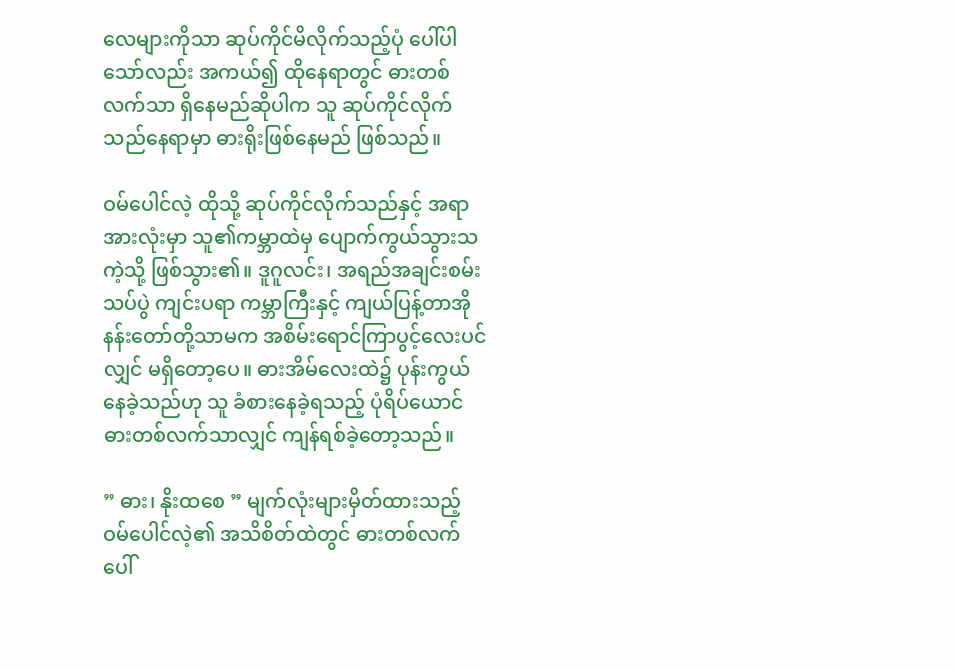လေများကိုသာ ဆုပ်ကိုင်မိလိုက်သည့်ပုံ ပေါ်ပါသော်လည်း အကယ်၍ ထိုနေရာတွင် ဓားတစ်လက်သာ ရှိနေမည်ဆိုပါက သူ ဆုပ်ကိုင်လိုက်သည်နေရာမှာ ဓားရိုးဖြစ်နေမည် ဖြစ်သည်။

ဝမ်ပေါင်လဲ့ ထိုသို့ ဆုပ်ကိုင်လိုက်သည်နှင့် အရာအားလုံးမှာ သူ၏ကမ္ဘာထဲမှ ပျောက်ကွယ်သွားသကဲ့သို့ ဖြစ်သွား၏။ ဒူဂူလင်း၊ အရည်အချင်းစမ်းသပ်ပွဲ ကျင်းပရာ ကမ္ဘာကြီးနှင့် ကျယ်ပြန့်တာအိုနန်းတော်တို့သာမက အစိမ်းရောင်ကြာပွင့်လေးပင်လျှင် မရှိတော့ပေ။ ဓားအိမ်လေးထဲ၌ ပုန်းကွယ်နေခဲ့သည်ဟု သူ ခံစားနေခဲ့ရသည့် ပုံရိပ်ယောင် ဓားတစ်လက်သာလျှင် ကျန်ရစ်ခဲ့တော့သည်။

” ဓား၊ နိုးထစေ ” မျက်လုံးများမှိတ်ထားသည့် ဝမ်ပေါင်လဲ့၏ အသိစိတ်ထဲတွင် ဓားတစ်လက် ပေါ်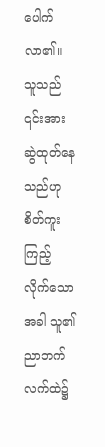ပေါက်လာ၏။ သူသည် ၎င်းအား ဆွဲထုတ်နေသည်ဟု စိတ်ကူးကြည့်လိုက်သောအခါ သူ၏ ညာဘက်လက်ထဲ၌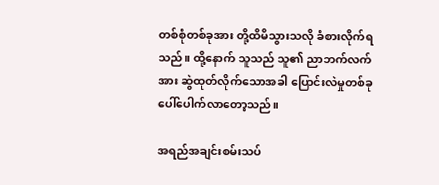တစ်စုံတစ်ခုအား တို့ထိမိသွားသလို ခံစားလိုက်ရသည်။ ထို့နောက် သူသည် သူ၏ ညာဘက်လက်အား ဆွဲထုတ်လိုက်သောအခါ ပြောင်းလဲမှုတစ်ခု ပေါ်ပေါက်လာတော့သည်။

အရည်အချင်းစမ်းသပ်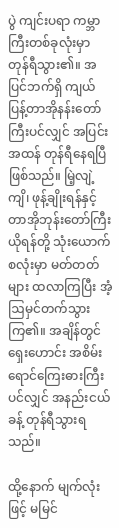ပွဲ ကျင်းပရာ ကမ္ဘာကြီးတစ်ခုလုံးမှာ တုန်ရီသွား၏။ အပြင်ဘက်ရှိ ကျယ်ပြန့်တာအိုနန်းတော်ကြီးပင်လျှင် အပြင်းအထန် တုန်ရီနေရပြီဖြစ်သည်။ မြဲ့လျဲ့ကျိ၊ ဖုန့်ချိုးရန်နှင့် တာအိုဘုန်းတော်ကြီး ယိုရန်တို့ သုံးယောက်စလုံးမှာ မတ်တတ်များ ထလာကြပြီး အံ့ဩမှင်တက်သွားကြ၏။ အချိန်တွင် ရှေးဟောင်း အစိမ်းရောင်ကြေးဓားကြီးပင်လျှင် အနည်းငယ်ခန့် တုန်ရီသွားရသည်။

ထို့နောက် မျက်လုံးဖြင့် မမြင်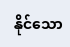နိုင်သော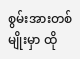စွမ်းအားတစ်မျိုးမှာ ထို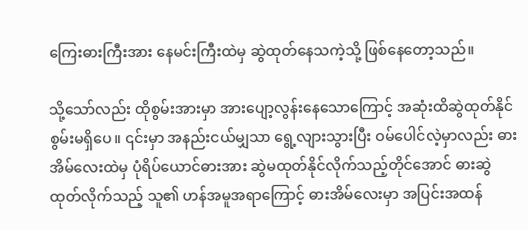ကြေးဓားကြီးအား နေမင်းကြီးထဲမှ ဆွဲထုတ်နေသကဲ့သို့ ဖြစ်နေတော့သည်။

သို့သော်လည်း ထိုစွမ်းအားမှာ အားပျော့လွန်းနေသောကြောင့် အဆုံးထိဆွဲထုတ်နိုင်စွမ်းမရှိပေ။ ၎င်းမှာ အနည်းငယ်မျှသာ ရွေ့လျားသွားပြီး ဝမ်ပေါင်လဲ့မှာလည်း ဓားအိမ်လေးထဲမှ ပုံရိပ်ယောင်ဓားအား ဆွဲမထုတ်နိုင်လိုက်သည့်တိုင်အောင် ဓားဆွဲထုတ်လိုက်သည့် သူ၏ ဟန်အမူအရာကြောင့် ဓားအိမ်လေးမှာ အပြင်းအထန်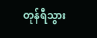တုန်ရီသွား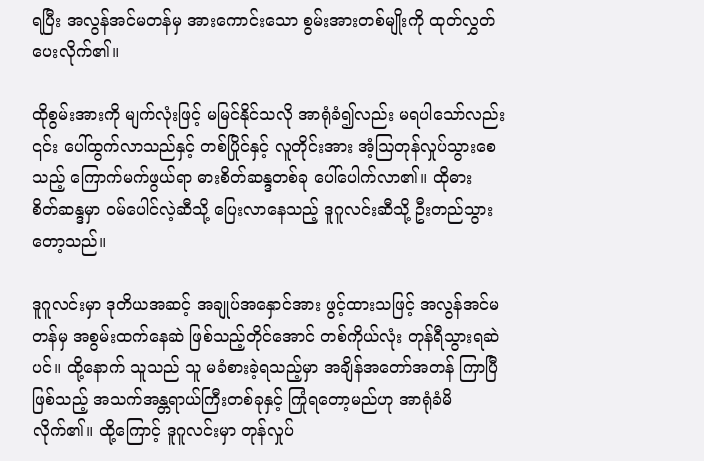ရပြီး အလွန်အင်မတန်မှ အားကောင်းသော စွမ်းအားတစ်မျိုးကို ထုတ်လွှတ်ပေးလိုက်၏။

ထိုစွမ်းအားကို မျက်လုံးဖြင့် မမြင်နိုင်သလို အာရုံခံ၍လည်း မရပါသော်လည်း ၎င်း ပေါ်ထွက်လာသည်နှင့် တစ်ပြိုင်နှင့် လူတိုင်းအား အံ့ဩတုန်လှုပ်သွားစေသည့် ကြောက်မက်ဖွယ်ရာ ဓားစိတ်ဆန္ဒတစ်ခု ပေါ်ပေါက်လာ၏။ ထိုဓားစိတ်‌ဆန္ဒမှာ ဝမ်ပေါင်လဲ့ဆီသို့ ပြေးလာနေသည့် ဒူဂူလင်းဆီသို့ ဦးတည်သွားတော့သည်။

ဒူဂူလင်းမှာ ဒုတိယအဆင့် အချုပ်အနှောင်အား ဖွင့်ထားသဖြင့် အလွန်အင်မတန်မှ အစွမ်းထက်နေဆဲ ဖြစ်သည့်တိုင်အောင် တစ်ကိုယ်လုံး တုန်ရီသွားရဆဲပင်။ ထို့နောက် သူသည် သူ မခံစားခဲ့ရသည့်မှာ အချိန်အတော်အတန် ကြာပြီဖြစ်သည့် အသက်အန္တရာယ်ကြီးတစ်ခုနှင့် ကြုံရတော့မည်ဟု အာရုံခံမိလိုက်၏။ ထို့ကြောင့် ဒူဂူလင်းမှာ တုန်လှုပ်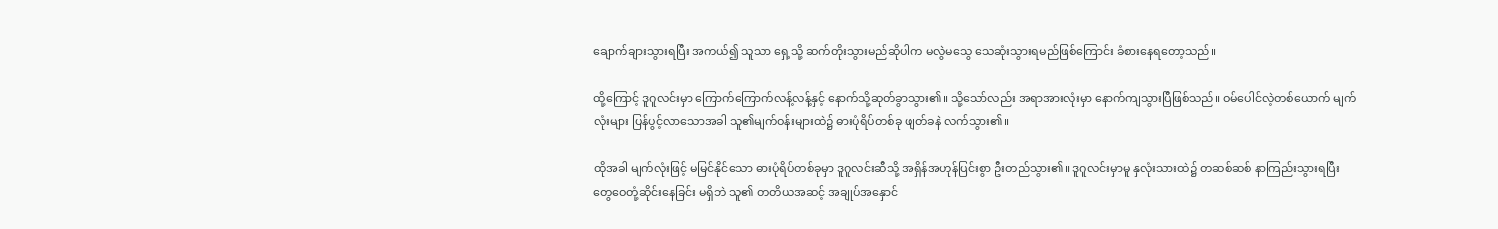ချောက်ချားသွားရပြီး အကယ်၍ သူသာ ရှေ့သို့ ဆက်တိုးသွားမည်ဆိုပါက မလွဲမသွေ သေဆုံးသွားရမည်ဖြစ်ကြောင်း ခံစားနေရတော့သည်။

ထို့ကြောင့် ဒူဂူလင်းမှာ ကြောက်ကြောက်လန့်လန့်နှင့် နောက်သို့ဆုတ်ခွာသွား၏။ သို့သော်လည်း အရာအားလုံးမှာ နောက်ကျသွားပြီဖြစ်သည်။ ဝမ်ပေါင်လဲ့တစ်ယောက် မျက်လုံးများ ပြန်ပွင့်လာသောအခါ သူ၏မျက်ဝန်းများထဲ၌ ဓားပုံရိပ်တစ်ခု ဖျတ်ခနဲ လက်သွား၏။

ထိုအခါ မျက်လုံးဖြင့် မမြင်နိုင်သော ဓားပုံရိပ်တစ်ခုမှာ ဒူဂူလင်းဆီသို့ အရှိန်အဟုန်ပြင်းစွာ ဦးတည်သွား၏။ ဒူဂူလင်းမှာမူ နှလုံးသားထဲ၌ တဆစ်ဆစ် နာကြည်းသွားရပြီး တွေဝေတုံ့ဆိုင်းနေခြင်း မရှိဘဲ သူ၏ တတိယအဆင့် အချုပ်အနှောင်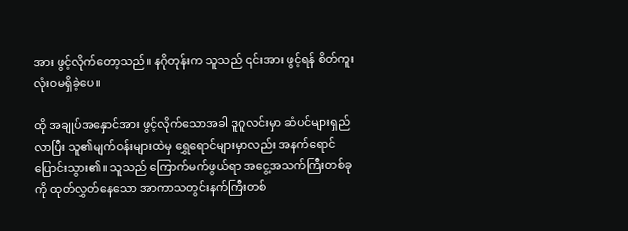အား ဖွင့်လိုက်တော့သည်။ နဂိုတုန်းက သူသည် ၎င်းအား ဖွင့်ရန် စိတ်ကူးလုံးဝမရှိခဲ့ပေ။

ထို အချုပ်အနှောင်အား ဖွင့်လိုက်သောအခါ ဒူဂူလင်းမှာ ဆံပင်များရှည်လာပြီး သူ၏မျက်ဝန်းများထဲမှ ရွှေရောင်များမှာလည်း အနက်ရောင်ပြောင်းသွား၏။ သူသည် ကြောက်မက်ဖွယ်ရာ အငွေ့အသက်ကြီးတစ်ခုကို ထုတ်လွှတ်နေသော အာကာသတွင်းနက်ကြီးတစ်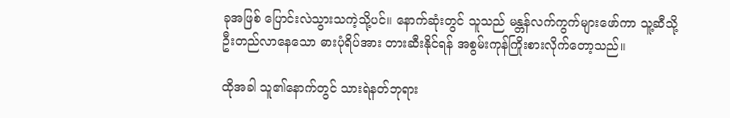ခုအဖြစ် ပြောင်းလဲသွားသကဲ့သို့ပင်။ နောက်ဆုံးတွင် သူသည် မန္တန်လက်ကွက်များဖော်ကာ သူ့ဆီသို့ ဦးတည်လာနေသော ဓားပုံရိပ်အား တားဆီးနိုင်ရန် အစွမ်းကုန်ကြိုးစားလိုက်တော့သည်။

ထိုအခါ သူ၏နောက်တွင် သားရဲနတ်ဘုရား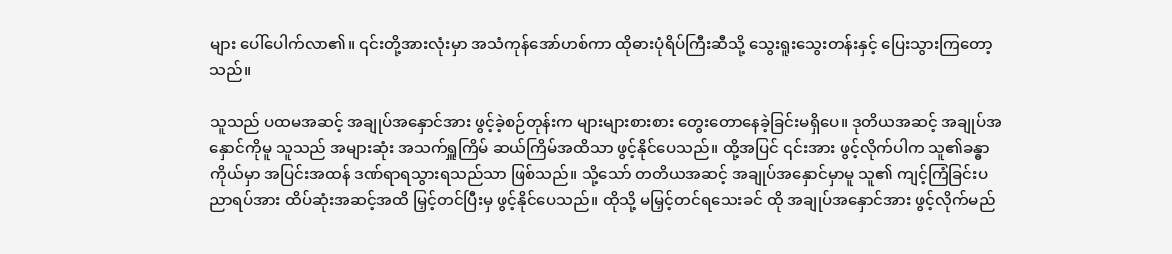များ ပေါ်ပေါက်လာ၏။ ၎င်းတို့အားလုံးမှာ အသံကုန်အော်ဟစ်ကာ ထိုဓားပုံရိပ်ကြီးဆီသို့ သွေးရူးသွေးတန်းနှင့် ပြေးသွားကြတော့သည်။

သူသည် ပထမအဆင့် အချုပ်အနှောင်အား ဖွင့်ခဲ့စဉ်တုန်းက များများစားစား တွေးတောနေခဲ့ခြင်းမရှိပေ။ ဒုတိယအဆင့် အချုပ်အနှောင်ကိုမူ သူသည် အများဆုံး အသက်ရှူကြိမ် ဆယ်ကြိမ်အထိသာ ဖွင့်နိုင်ပေသည်။ ထို့အပြင် ၎င်းအား ဖွင့်လိုက်ပါက သူ၏ခန္ဓာကိုယ်မှာ အပြင်းအထန် ဒဏ်ရာရသွားရသည်သာ ဖြစ်သည်။ သို့သော် တတိယအဆင့် အချုပ်အနှောင်မှာမူ သူ၏ ကျင့်ကြံခြင်းပညာရပ်အား ထိပ်ဆုံးအဆင့်အထိ မြှင့်တင်ပြီးမှ ဖွင့်နိုင်ပေသည်။ ထိုသို့ မမြှင့်တင်ရသေးခင် ထို အချုပ်အနှောင်အား ဖွင့်လိုက်မည်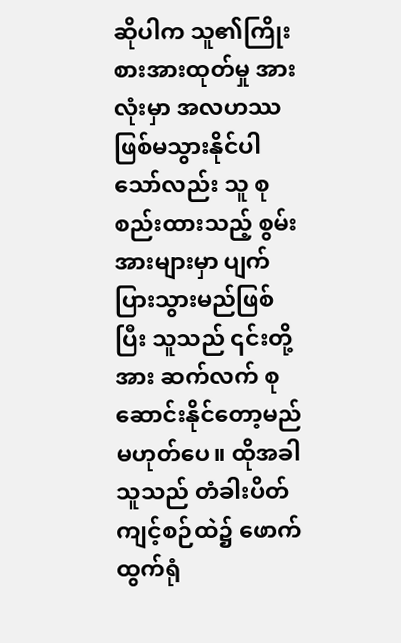ဆိုပါက သူ၏ကြိုးစားအားထုတ်မှု အားလုံးမှာ အလဟဿ ဖြစ်မသွားနိုင်ပါသော်လည်း သူ စုစည်းထားသည့် စွမ်းအားများမှာ ပျက်ပြားသွားမည်ဖြစ်ပြီး သူသည် ၎င်းတို့အား ဆက်လက် စုဆောင်းနိုင်တော့မည်မဟုတ်ပေ။ ထိုအခါ သူသည် တံခါးပိတ်ကျင့်စဉ်ထဲ၌ ဖောက်ထွက်ရုံ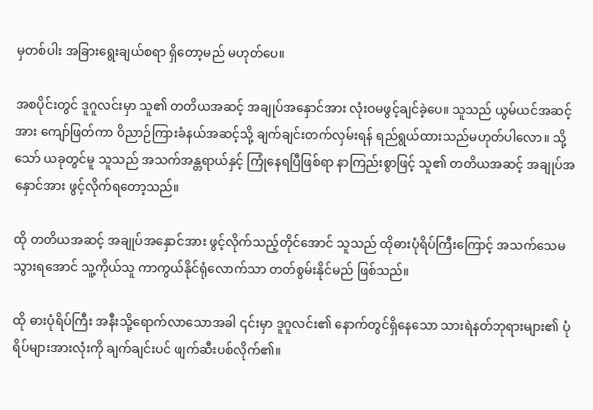မှတစ်ပါး အခြားရွေးချယ်စရာ ရှိတော့မည် မဟုတ်ပေ။

အစပိုင်းတွင် ဒူဂူလင်းမှာ သူ၏ တတိယအဆင့် အချုပ်အနှောင်အား လုံးဝမဖွင့်ချင်ခဲ့ပေ။ သူသည် ယွမ်ယင်အဆင့်အား ကျော်ဖြတ်ကာ ဝိညာဉ်ကြားခံနယ်အဆင့်သို့ ချက်ချင်းတက်လှမ်းရန် ရည်ရွယ်ထားသည်မဟုတ်ပါလော။ သို့သော် ယခုတွင်မူ သူသည် အသက်အန္တရာယ်နှင့် ကြုံနေရပြီဖြစ်ရာ နာကြည်းစွာဖြင့် သူ၏ တတိယအဆင့် အချုပ်အနှောင်အား ဖွင့်လိုက်ရတော့သည်။

ထို တတိယအဆင့် အချုပ်အနှောင်အား ဖွင့်လိုက်သည့်တိုင်အောင် သူသည် ထိုဓားပုံရိပ်ကြီးကြောင့် အသက်သေမသွားရအောင် သူ့ကိုယ်သူ ကာကွယ်နိုင်ရုံလောက်သာ တတ်စွမ်းနိုင်မည် ဖြစ်သည်။

ထို ဓားပုံရိပ်ကြီး အနီးသို့ရောက်လာသောအခါ ၎င်းမှာ ဒူဂူလင်း၏ နောက်တွင်ရှိနေသော သားရဲနတ်ဘုရားများ၏ ပုံရိပ်များအားလုံးကို ချက်ချင်းပင် ဖျက်ဆီးပစ်လိုက်၏။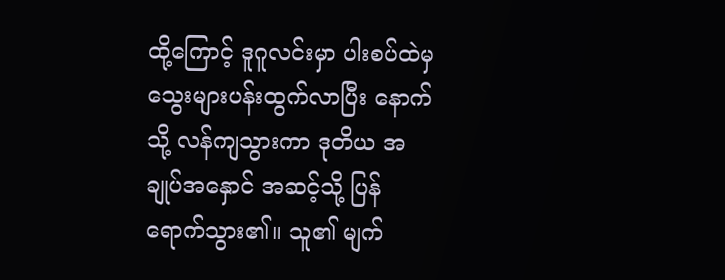ထို့ကြောင့် ဒူဂူလင်းမှာ ပါးစပ်ထဲမှ သွေးများပန်းထွက်လာပြီး နောက်သို့ လန်ကျသွားကာ ဒုတိယ အချုပ်အနှောင် အဆင့်သို့ ပြန်ရောက်သွား၏။ သူ၏ မျက်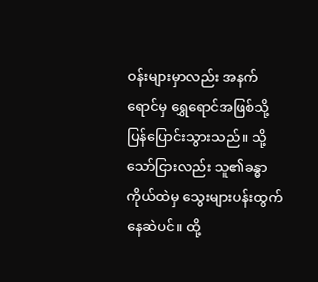ဝန်းများမှာလည်း အနက်ရောင်မှ ရွှေရောင်အဖြစ်သို့ ပြန်ပြောင်းသွားသည်။ သို့သော်ငြားလည်း သူ၏ခန္ဓာကိုယ်ထဲမှ သွေးများပန်းထွက်နေဆဲပင်။ ထို့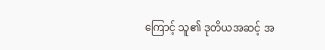ကြောင့် သူ၏ ဒုတိယအဆင့် အ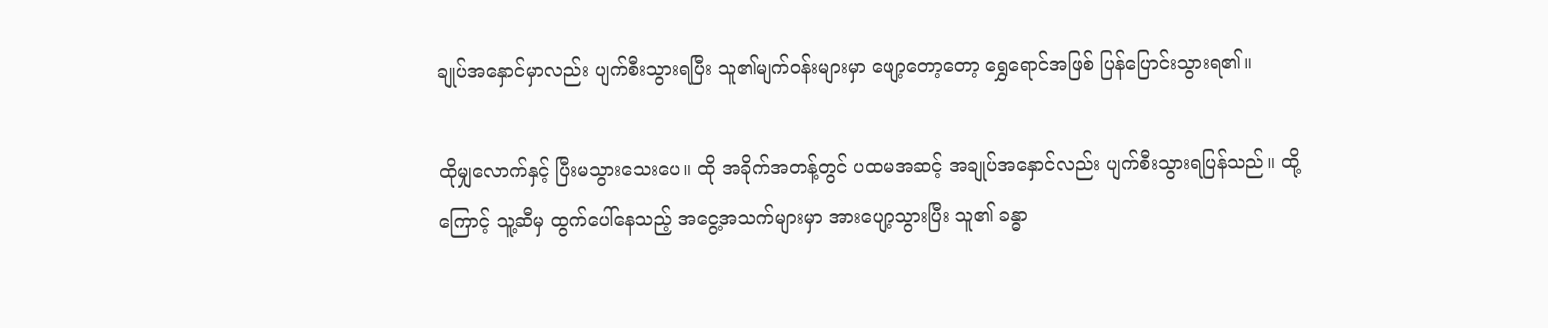ချုပ်အနှောင်မှာလည်း ပျက်စီးသွားရပြီး သူ၏မျက်ဝန်းများမှာ ဖျော့တော့တော့ ရွှေရောင်အဖြစ် ပြန်ပြောင်းသွားရ၏။

ထိုမျှလောက်နှင့် ပြီးမသွားသေးပေ။ ထို အခိုက်အတန့်တွင် ပထမအဆင့် အချုပ်အနှောင်လည်း ပျက်စီးသွားရပြန်သည်။ ထို့ကြောင့် သူ့ဆီမှ ထွက်ပေါ်နေသည့် အငွေ့အသက်များမှာ အားပျော့သွားပြီး သူ၏ ခန္ဓာ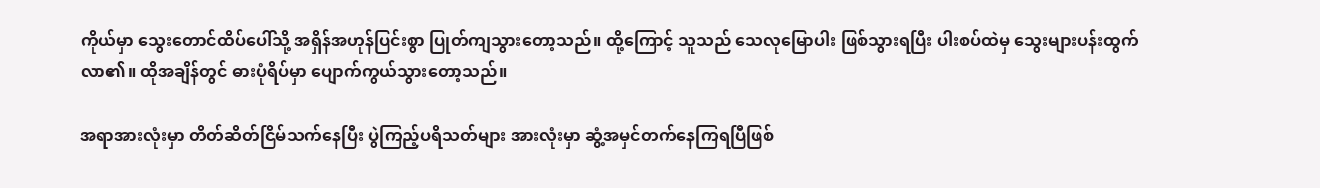ကိုယ်မှာ ‌သွေးတောင်ထိပ်ပေါ်သို့ အရှိန်အဟုန်ပြင်းစွာ ပြုတ်ကျသွားတော့သည်။ ထို့ကြောင့် သူသည် သေလုမြောပါး ဖြစ်သွားရပြီး ပါးစပ်ထဲမှ သွေးများပန်းထွက်လာ၏။ ထိုအချိန်တွင် ဓားပုံရိပ်မှာ ပျောက်ကွယ်သွားတော့သည်။

အရာအားလုံးမှာ တိတ်ဆိတ်ငြိမ်သက်နေပြီး ပွဲကြည့်ပရိသတ်များ အားလုံးမှာ ဆွံ့အမှင်တက်နေကြရပြီဖြစ်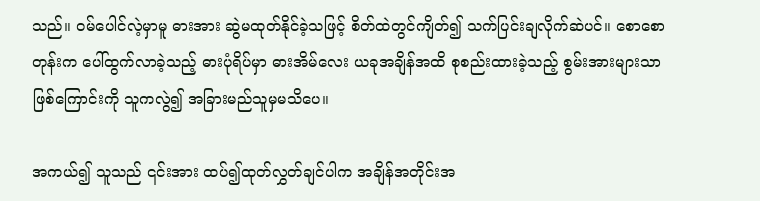သည်။ ဝမ်ပေါင်လဲ့မှာမူ ဓားအား ဆွဲမထုတ်နိုင်ခဲ့သဖြင့် စိတ်ထဲတွင်ကျိတ်၍ သက်ပြင်းချလိုက်ဆဲပင်။ စောစောတုန်းက ပေါ်ထွက်လာခဲ့သည့် ဓားပုံရိပ်မှာ ဓားအိမ်လေး ယခုအချိန်အထိ စုစည်းထားခဲ့သည့် စွမ်းအားများသာ ဖြစ်ကြောင်းကို သူကလွဲ၍ အခြားမည်သူမှမသိပေ။

အကယ်၍ သူသည် ၎င်းအား ထပ်၍ထုတ်လွှတ်ချင်ပါက အချိန်အတိုင်းအ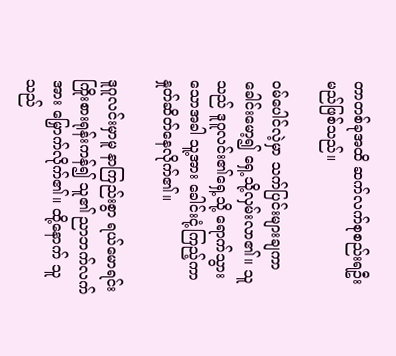တာတစ်ခုအထိ ဆက်လက်စုစည်းရဦးမည်ဖြစ်သည်။

ဝမ်ပေါင်လဲ့မှာ သက်ပြင်းများချကာ ခေါင်းမော့၍ ရှေ့သို့လှမ်းလာ၏။ သူသည် ဒူဂူလင်း၏ရှေ့သို့ ရောက်သွားသောအခါ သူ့အား ခေါင်းငုံ့ကြည့်ကာ နှုတ်ဆိတ်နေလိုက်၏။

ဒူဂူလင်းမှာမူ နာကြည်းစွာ ရယ်မောရင်း ကြိုးစားရုန်းကန်၍ သူ၏ ညာဘက်လက်အား ‌မြှောက်လိုက်၏။ ထို့နောက် သူသည်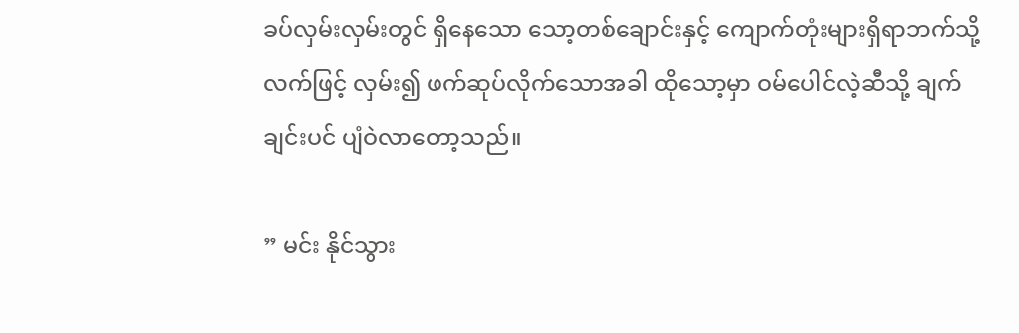ခပ်လှမ်းလှမ်းတွင် ရှိနေသော သော့တစ်ချောင်းနှင့် ကျောက်တုံးများရှိရာဘက်သို့ လက်ဖြင့် လှမ်း၍ ဖက်ဆုပ်လိုက်သောအခါ ထိုသော့မှာ ဝမ်ပေါင်လဲ့ဆီသို့ ချက်ချင်းပင် ပျံဝဲလာတော့သည်။

” မင်း နိုင်သွား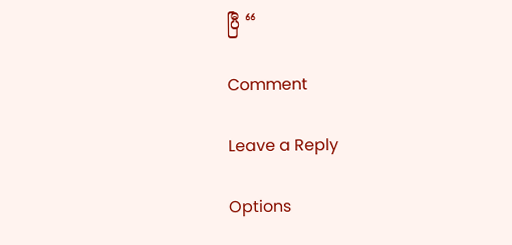ပြီ “

Comment

Leave a Reply

Options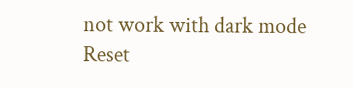not work with dark mode
Reset